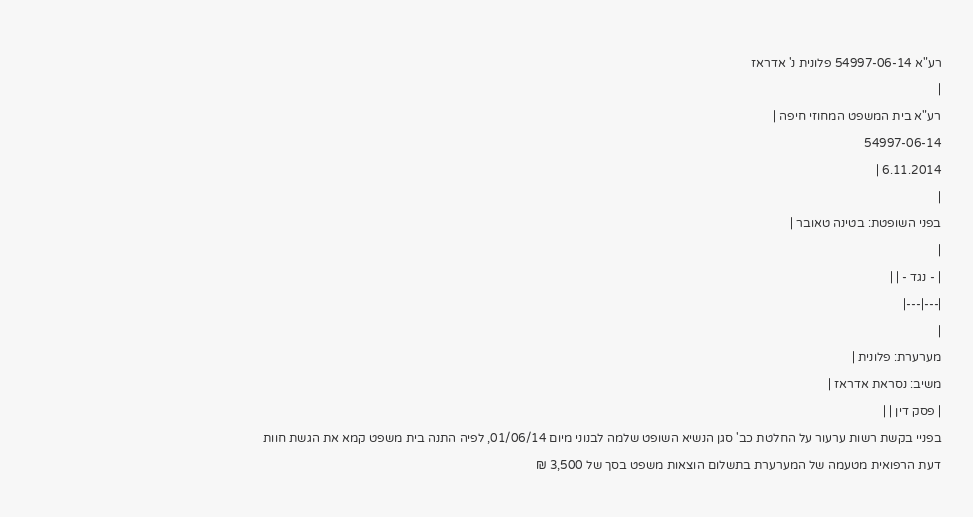רע"א 54997-06-14 פלונית נ' אדראז
|
רע"א בית המשפט המחוזי חיפה |
54997-06-14
6.11.2014 |
|
בפני השופטת: בטינה טאובר |
|
| - נגד - | |
|---|---|
|
מערערת: פלונית |
משיב: נסראת אדראז |
| פסק דין | |
בפניי בקשת רשות ערעור על החלטת כב' סגן הנשיא השופט שלמה לבנוני מיום 01/06/14, לפיה התנה בית משפט קמא את הגשת חוות דעת הרפואית מטעמה של המערערת בתשלום הוצאות משפט בסך של 3,500 ₪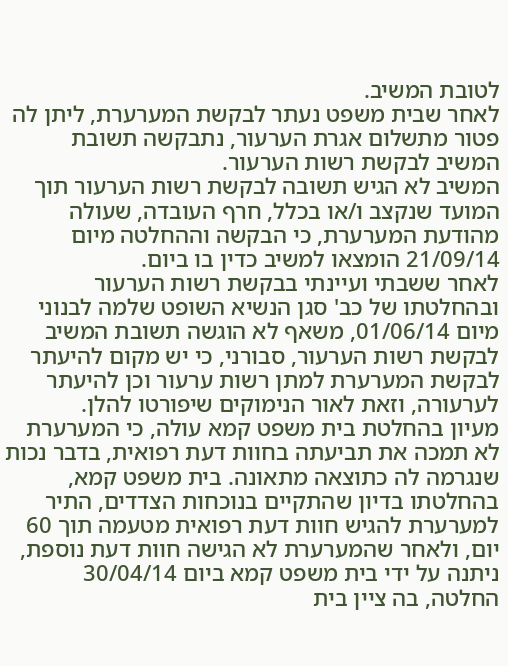לטובת המשיב.
לאחר שבית משפט נעתר לבקשת המערערת, ליתן לה פטור מתשלום אגרת הערעור, נתבקשה תשובת המשיב לבקשת רשות הערעור.
המשיב לא הגיש תשובה לבקשת רשות הערעור תוך המועד שנקצב ו/או בכלל, חרף העובדה, שעולה מהודעת המערערת, כי הבקשה וההחלטה מיום 21/09/14 הומצאו למשיב כדין בו ביום.
לאחר ששבתי ועיינתי בבקשת רשות הערעור ובהחלטתו של כב' סגן הנשיא השופט שלמה לבנוני מיום 01/06/14, משאף לא הוגשה תשובת המשיב לבקשת רשות הערעור, סבורני, כי יש מקום להיעתר לבקשת המערערת למתן רשות ערעור וכן להיעתר לערעורה, וזאת לאור הנימוקים שיפורטו להלן.
מעיון בהחלטת בית משפט קמא עולה, כי המערערת לא תמכה את תביעתה בחוות דעת רפואית, בדבר נכות שנגרמה לה כתוצאה מתאונה. בית משפט קמא, בהחלטתו בדיון שהתקיים בנוכחות הצדדים, התיר למערערת להגיש חוות דעת רפואית מטעמה תוך 60 יום, ולאחר שהמערערת לא הגישה חוות דעת נוספת, ניתנה על ידי בית משפט קמא ביום 30/04/14 החלטה, בה ציין בית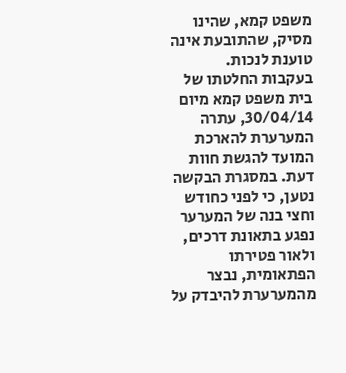משפט קמא, שהינו מסיק, שהתובעת אינה טוענת לנכות.
בעקבות החלטתו של בית משפט קמא מיום 30/04/14, עתרה המערערת להארכת המועד להגשת חוות דעת. במסגרת הבקשה נטען, כי לפני כחודש וחצי בנה של המערער נפגע בתאונת דרכים, ולאור פטירתו הפתאומית, נבצר מהמערערת להיבדק על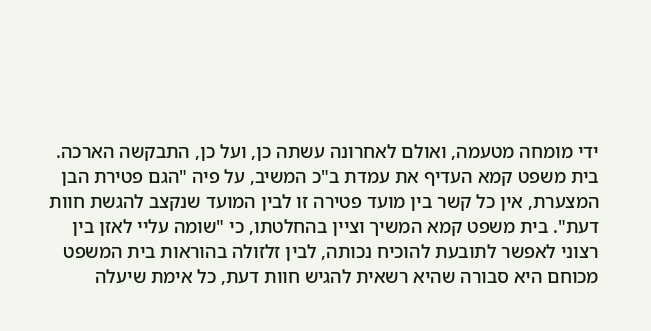ידי מומחה מטעמה, ואולם לאחרונה עשתה כן, ועל כן, התבקשה הארכה.
בית משפט קמא העדיף את עמדת ב"כ המשיב, על פיה "הגם פטירת הבן המצערת, אין כל קשר בין מועד פטירה זו לבין המועד שנקצב להגשת חוות דעת". בית משפט קמא המשיך וציין בהחלטתו, כי "שומה עליי לאזן בין רצוני לאפשר לתובעת להוכיח נכותה, לבין זלזולה בהוראות בית המשפט מכוחם היא סבורה שהיא רשאית להגיש חוות דעת, כל אימת שיעלה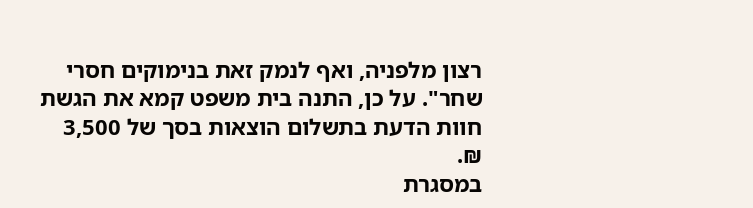רצון מלפניה, ואף לנמק זאת בנימוקים חסרי שחר". על כן, התנה בית משפט קמא את הגשת חוות הדעת בתשלום הוצאות בסך של 3,500 ₪.
במסגרת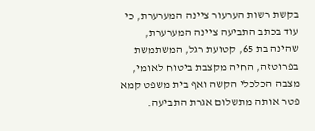בקשת רשות הערעור ציינה המערערת, כי עוד בכתב התביעה ציינה המערערת, שהינה בת 65, קטועת רגל, המשתמשת בפרוטזה, החיה מקצבת ביטוח לאומי, מצבה הכלכלי הקשה ואף בית משפט קמא פטר אותה מתשלום אגרת התביעה.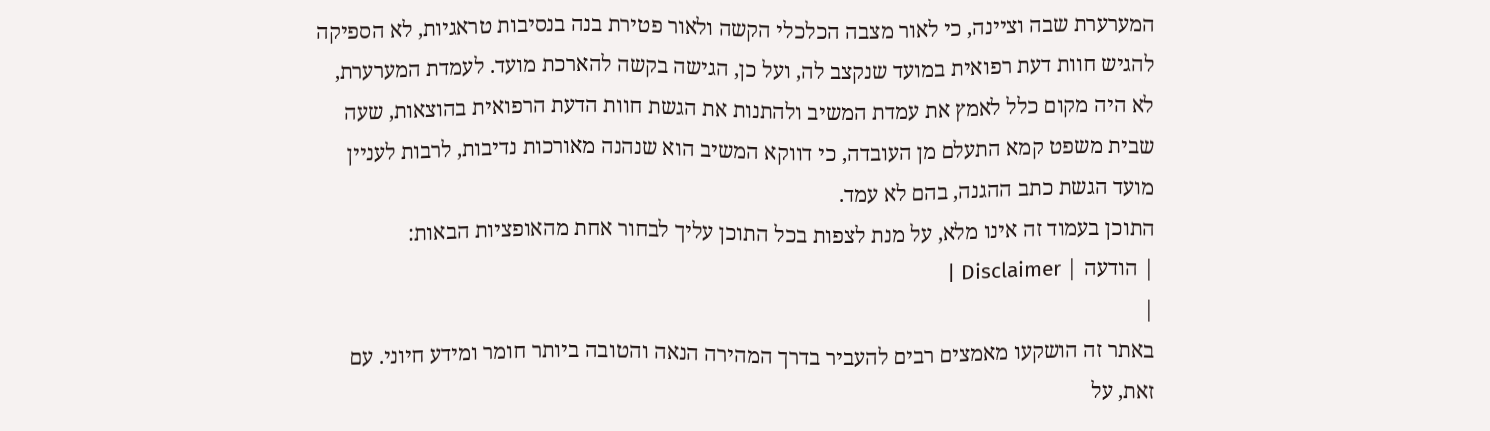המערערת שבה וציינה, כי לאור מצבה הכלכלי הקשה ולאור פטירת בנה בנסיבות טראגיות, לא הספיקה להגיש חוות דעת רפואית במועד שנקצב לה, ועל כן, הגישה בקשה להארכת מועד. לעמדת המערערת, לא היה מקום כלל לאמץ את עמדת המשיב ולהתנות את הגשת חוות הדעת הרפואית בהוצאות, שעה שבית משפט קמא התעלם מן העובדה, כי דווקא המשיב הוא שנהנה מאורכות נדיבות, לרבות לעניין מועד הגשת כתב ההגנה, בהם לא עמד.
התוכן בעמוד זה אינו מלא, על מנת לצפות בכל התוכן עליך לבחור אחת מהאופציות הבאות:
| הודעה | Disclaimer |
|
באתר זה הושקעו מאמצים רבים להעביר בדרך המהירה הנאה והטובה ביותר חומר ומידע חיוני. עם זאת, על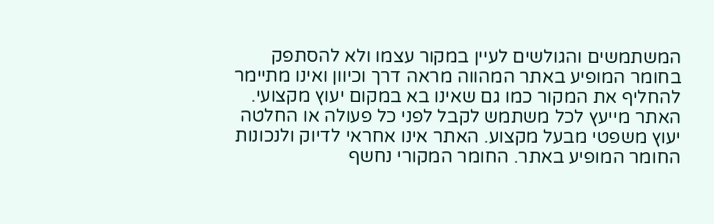המשתמשים והגולשים לעיין במקור עצמו ולא להסתפק בחומר המופיע באתר המהווה מראה דרך וכיוון ואינו מתיימר להחליף את המקור כמו גם שאינו בא במקום יעוץ מקצועי. האתר מייעץ לכל משתמש לקבל לפני כל פעולה או החלטה יעוץ משפטי מבעל מקצוע. האתר אינו אחראי לדיוק ולנכונות החומר המופיע באתר. החומר המקורי נחשף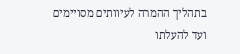בתהליך ההמרה לעיוותים מסויימים ועד להעלתו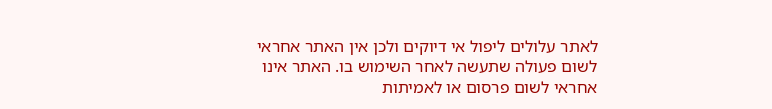לאתר עלולים ליפול אי דיוקים ולכן אין האתר אחראי לשום פעולה שתעשה לאחר השימוש בו. האתר אינו אחראי לשום פרסום או לאמיתות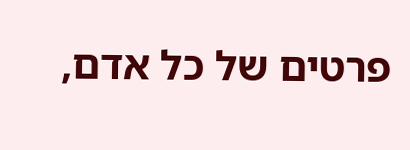פרטים של כל אדם,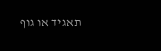תאגיד או גוף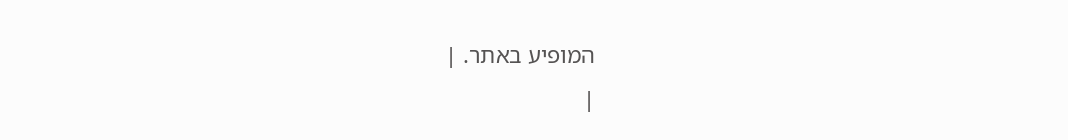המופיע באתר. |
|